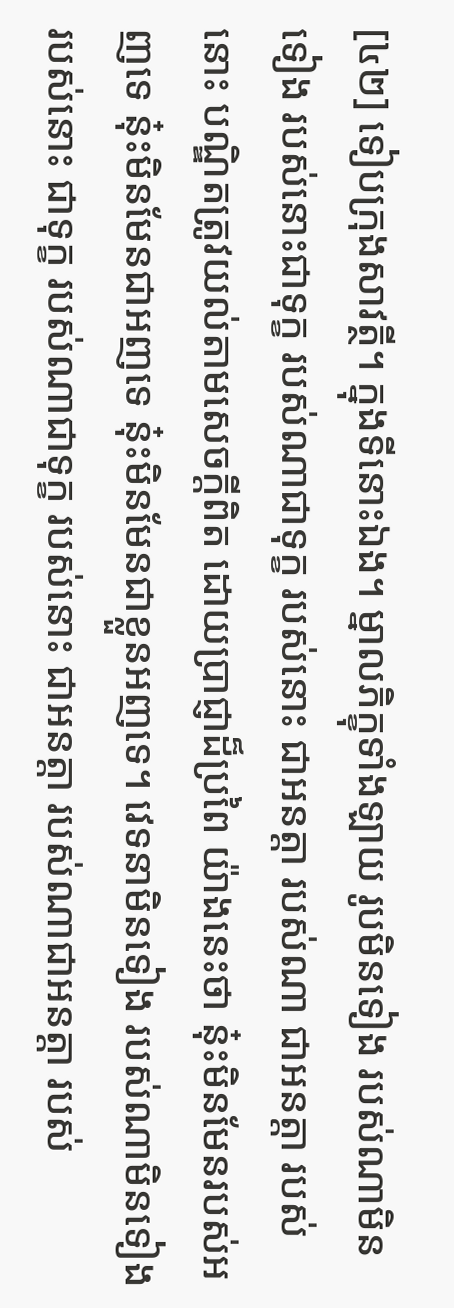[៤២] ទៀបក្រុងសាវត្ថី។ ក្នុងទីនោះឯង។ ម្នាលភិក្ខុទាំងឡាយ រូបមិនទៀង របស់ណាមិនទៀង របស់នោះជាទុក្ខ របស់ណាជាទុក្ខ របស់នោះ ជាអនត្តា របស់ណា ជាអនត្តា របស់នោះ បណ្ឌិតត្រូវយល់តាមសេចក្តីពិត ដោយប្រាជ្ញាដ៏ប្រពៃ យ៉ាងនេះថា នុ៎ះមិនមែនរបស់អញទេ នុ៎ះមិនមែនជាអញទេ នុ៎ះមិនមែនជាខ្លួនអញទេ។ វេទនាមិនទៀង របស់ណាមិនទៀង របស់នោះ ជាទុក្ខ របស់ណាជាទុក្ខ របស់នោះ ជាអនត្តា របស់ណាជាអនត្តា របស់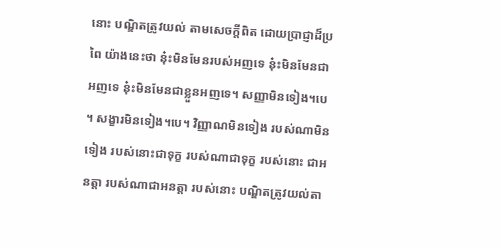នោះ បណ្ឌិតត្រូវយល់ តាមសេចក្តីពិត ដោយប្រាជ្ញាដ៏ប្រពៃ យ៉ាងនេះថា នុ៎ះមិនមែនរបស់អញទេ នុ៎ះមិនមែនជាអញទេ នុ៎ះមិនមែនជាខ្លួនអញទេ។ សញ្ញាមិនទៀង។បេ។ សង្ខារមិនទៀង។បេ។ វិញ្ញាណមិនទៀង របស់ណាមិនទៀង របស់នោះជាទុក្ខ របស់ណាជាទុក្ខ របស់នោះ ជាអនត្តា របស់ណាជាអនត្តា របស់នោះ បណ្ឌិតត្រូវយល់តា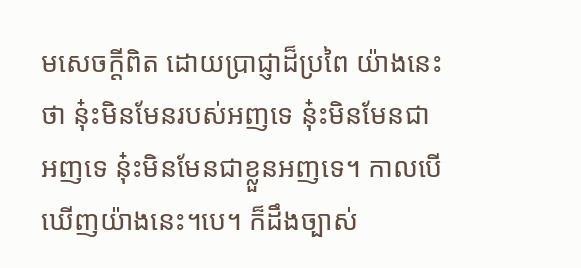មសេចក្តីពិត ដោយប្រាជ្ញាដ៏ប្រពៃ យ៉ាងនេះថា នុ៎ះមិនមែនរបស់អញទេ នុ៎ះមិនមែនជាអញទេ នុ៎ះមិនមែនជាខ្លួនអញទេ។ កាលបើឃើញយ៉ាងនេះ។បេ។ ក៏ដឹងច្បាស់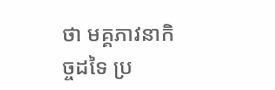ថា មគ្គភាវនាកិច្ចដទៃ ប្រ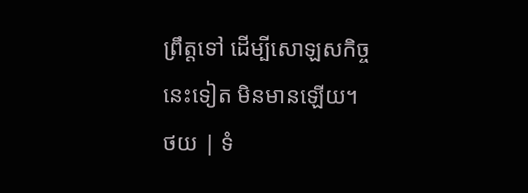ព្រឹត្តទៅ ដើម្បីសោឡសកិច្ចនេះទៀត មិនមានឡើយ។
ថយ | ទំ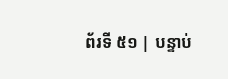ព័រទី ៥១ | បន្ទាប់